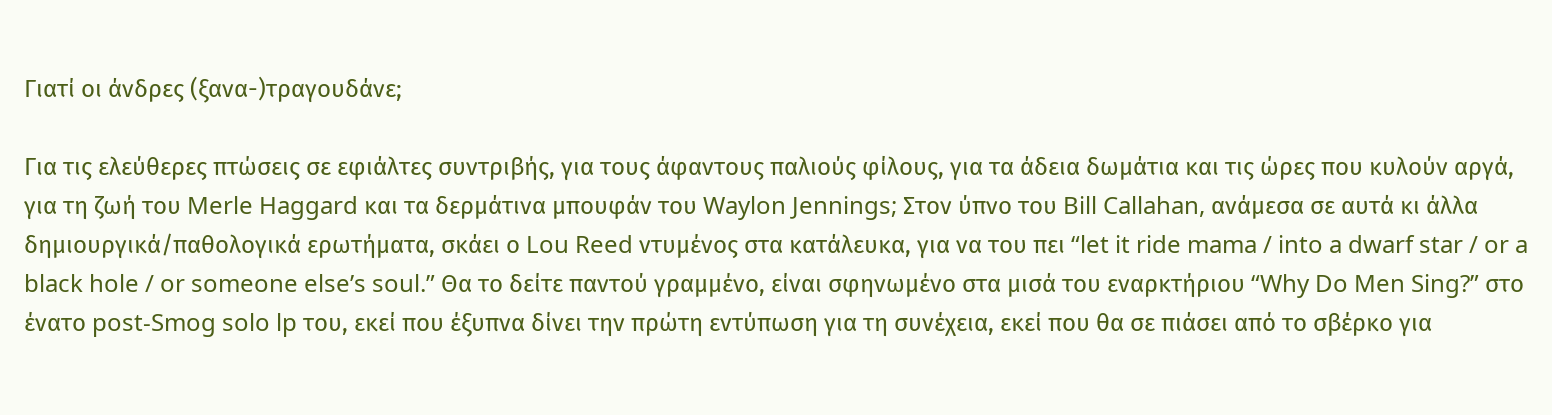Γιατί οι άνδρες (ξανα-)τραγουδάνε;

Για τις ελεύθερες πτώσεις σε εφιάλτες συντριβής, για τους άφαντους παλιούς φίλους, για τα άδεια δωμάτια και τις ώρες που κυλούν αργά, για τη ζωή του Merle Haggard και τα δερμάτινα μπουφάν του Waylon Jennings; Στον ύπνο του Bill Callahan, ανάμεσα σε αυτά κι άλλα δημιουργικά/παθολογικά ερωτήματα, σκάει ο Lou Reed ντυμένος στα κατάλευκα, για να του πει “let it ride mama / into a dwarf star / or a black hole / or someone else’s soul.” Θα το δείτε παντού γραμμένο, είναι σφηνωμένο στα μισά του εναρκτήριου “Why Do Men Sing?” στο ένατο post-Smog solo lp του, εκεί που έξυπνα δίνει την πρώτη εντύπωση για τη συνέχεια, εκεί που θα σε πιάσει από το σβέρκο για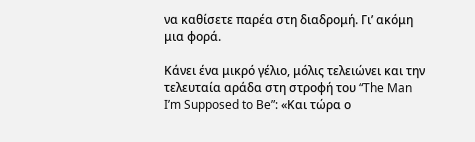να καθίσετε παρέα στη διαδρομή. Γι’ ακόμη μια φορά.

Κάνει ένα μικρό γέλιο, μόλις τελειώνει και την τελευταία αράδα στη στροφή του “The Man I’m Supposed to Be”: «Και τώρα ο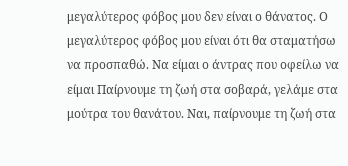μεγαλύτερος φόβος μου δεν είναι ο θάνατος. Ο μεγαλύτερος φόβος μου είναι ότι θα σταματήσω να προσπαθώ. Να είμαι ο άντρας που οφείλω να είμαι Παίρνουμε τη ζωή στα σοβαρά, γελάμε στα μούτρα του θανάτου. Ναι, παίρνουμε τη ζωή στα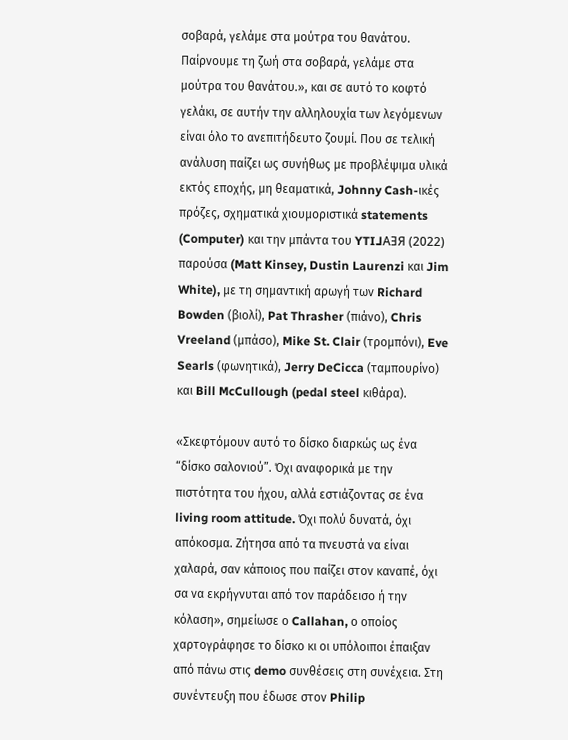σοβαρά, γελάμε στα μούτρα του θανάτου. Παίρνουμε τη ζωή στα σοβαρά, γελάμε στα μούτρα του θανάτου.», και σε αυτό το κοφτό γελάκι, σε αυτήν την αλληλουχία των λεγόμενων είναι όλο το ανεπιτήδευτο ζουμί. Που σε τελική ανάλυση παίζει ως συνήθως με προβλέψιμα υλικά εκτός εποχής, μη θεαματικά, Johnny Cash-ικές πρόζες, σχηματικά χιουμοριστικά statements (Computer) και την μπάντα του YTI⅃AƎЯ (2022) παρούσα (Matt Kinsey, Dustin Laurenzi και Jim White), με τη σημαντική αρωγή των Richard Bowden (βιολί), Pat Thrasher (πιάνο), Chris Vreeland (μπάσο), Mike St. Clair (τρομπόνι), Eve Searls (φωνητικά), Jerry DeCicca (ταμπουρίνο) και Bill McCullough (pedal steel κιθάρα).

«Σκεφτόμουν αυτό το δίσκο διαρκώς ως ένα “δίσκο σαλονιού”. Όχι αναφορικά με την πιστότητα του ήχου, αλλά εστιάζοντας σε ένα living room attitude. Όχι πολύ δυνατά, όχι απόκοσμα. Ζήτησα από τα πνευστά να είναι χαλαρά, σαν κάποιος που παίζει στον καναπέ, όχι σα να εκρήγνυται από τον παράδεισο ή την κόλαση», σημείωσε ο Callahan, ο οποίος χαρτογράφησε το δίσκο κι οι υπόλοιποι έπαιξαν από πάνω στις demo συνθέσεις στη συνέχεια. Στη συνέντευξη που έδωσε στον Philip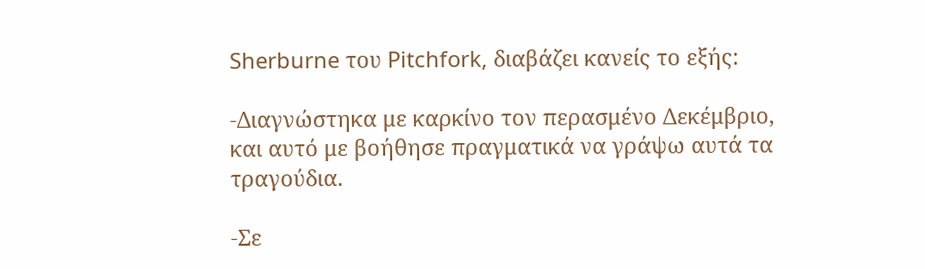Sherburne του Pitchfork, διαβάζει κανείς το εξής:

-Διαγνώστηκα με καρκίνο τον περασμένο Δεκέμβριο, και αυτό με βοήθησε πραγματικά να γράψω αυτά τα τραγούδια.

-Σε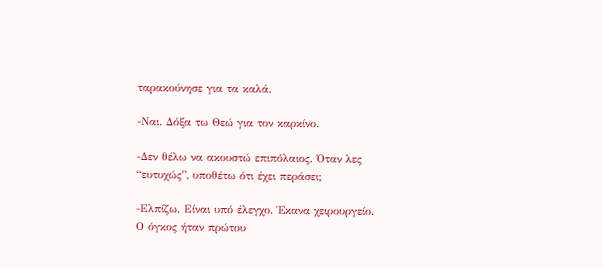ταρακούνησε για τα καλά.

-Ναι. Δόξα τω Θεώ για τον καρκίνο.

-Δεν θέλω να ακουστώ επιπόλαιος. Όταν λες “ευτυχώς”, υποθέτω ότι έχει περάσει;

-Ελπίζω. Είναι υπό έλεγχο. Έκανα χειρουργείο. Ο όγκος ήταν πρώτου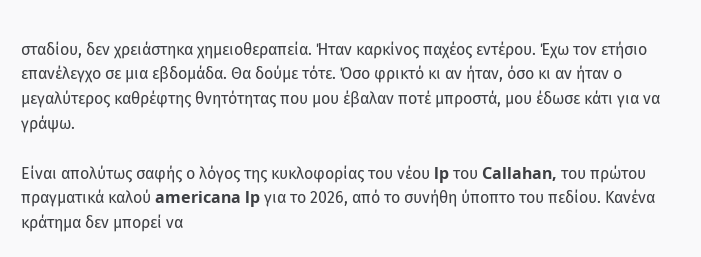σταδίου, δεν χρειάστηκα χημειοθεραπεία. Ήταν καρκίνος παχέος εντέρου. Έχω τον ετήσιο επανέλεγχο σε μια εβδομάδα. Θα δούμε τότε. Όσο φρικτό κι αν ήταν, όσο κι αν ήταν ο μεγαλύτερος καθρέφτης θνητότητας που μου έβαλαν ποτέ μπροστά, μου έδωσε κάτι για να γράψω.

Είναι απολύτως σαφής ο λόγος της κυκλοφορίας του νέου lp του Callahan, του πρώτου πραγματικά καλού americana lp για το 2026, από το συνήθη ύποπτο του πεδίου. Κανένα κράτημα δεν μπορεί να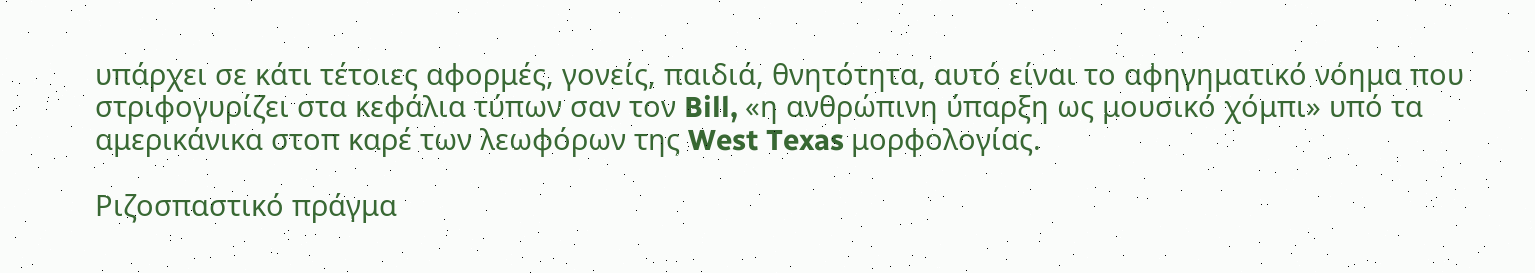υπάρχει σε κάτι τέτοιες αφορμές, γονείς, παιδιά, θνητότητα, αυτό είναι το αφηγηματικό νόημα που στριφογυρίζει στα κεφάλια τύπων σαν τον Bill, «η ανθρώπινη ύπαρξη ως μουσικό χόμπι» υπό τα αμερικάνικα στοπ καρέ των λεωφόρων της West Texas μορφολογίας.

Ριζοσπαστικό πράγμα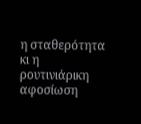η σταθερότητα κι η ρουτινιάρικη αφοσίωση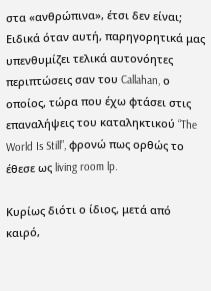στα «ανθρώπινα», έτσι δεν είναι; Ειδικά όταν αυτή, παρηγορητικά μας υπενθυμίζει τελικά αυτονόητες περιπτώσεις σαν του Callahan, ο οποίος, τώρα που έχω φτάσει στις επαναλήψεις του καταληκτικού “The World Is Still”, φρονώ πως ορθώς το έθεσε ως living room lp.

Κυρίως διότι ο ίδιος, μετά από καιρό,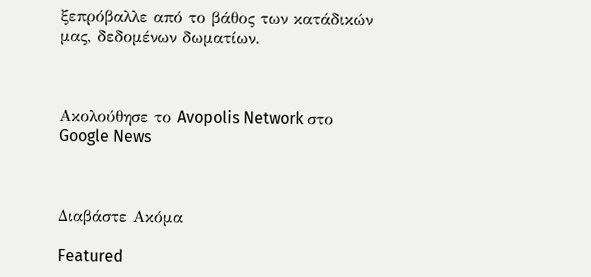ξεπρόβαλλε από το βάθος των κατάδικών μας, δεδομένων δωματίων.



Ακολούθησε το Avopolis Network στο Google News



Διαβάστε Ακόμα

Featured